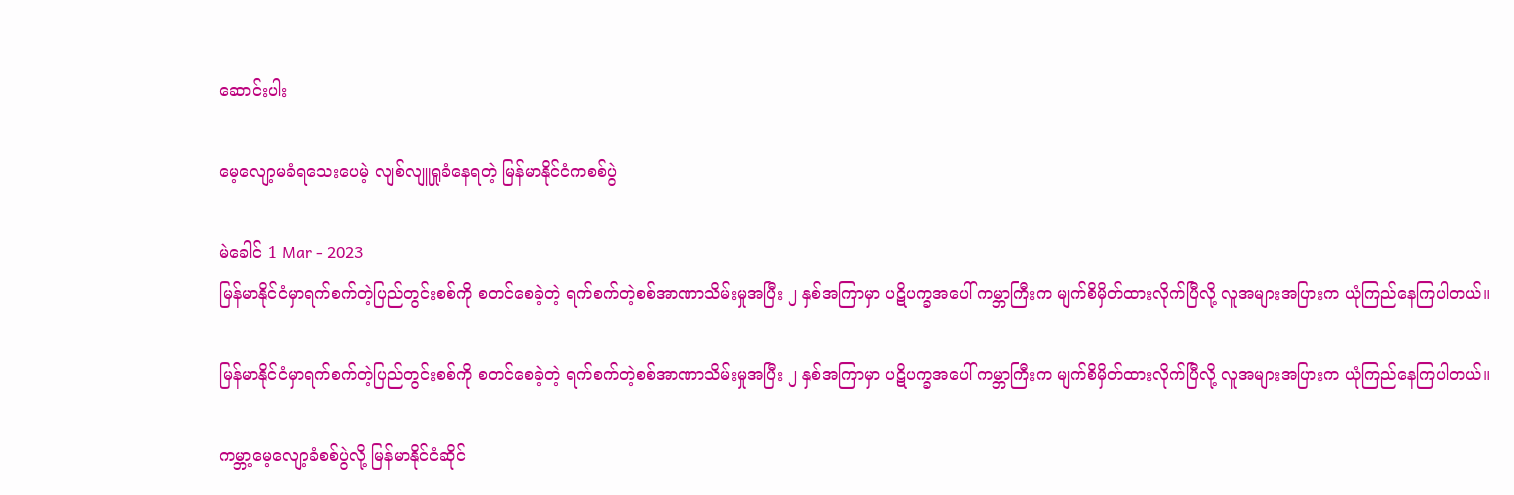ဆောင်းပါး

မေ့လျော့မခံရသေးပေမဲ့ လျစ်လျူရှုခံနေရတဲ့ မြန်မာနိုင်ငံကစစ်ပွဲ

မဲခေါင် 1 Mar - 2023
မြန်မာနိုင်ငံမှာရက်စက်တဲ့ပြည်တွင်းစစ်ကို စတင်စေခဲ့တဲ့ ရက်စက်တဲ့စစ်အာဏာသိမ်းမှုအပြီး ၂ နှစ်အကြာမှာ ပဋိပက္ခအပေါ် ကမ္ဘာကြီးက မျက်စိမှိတ်ထားလိုက်ပြီလို့ လူအများအပြားက ယုံကြည်နေကြပါတယ်။

မြန်မာနိုင်ငံမှာရက်စက်တဲ့ပြည်တွင်းစစ်ကို စတင်စေခဲ့တဲ့ ရက်စက်တဲ့စစ်အာဏာသိမ်းမှုအပြီး ၂ နှစ်အကြာမှာ ပဋိပက္ခအပေါ် ကမ္ဘာကြီးက မျက်စိမှိတ်ထားလိုက်ပြီလို့ လူအများအပြားက ယုံကြည်နေကြပါတယ်။

ကမ္ဘာ့မေ့လျော့ခံစစ်ပွဲလို့ မြန်မာနိုင်ငံဆိုင်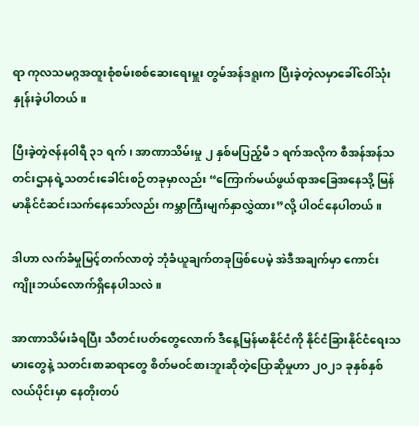ရာ ကုလသမဂ္ဂအထူးစုံစမ်းစစ်ဆေးရေးမှူး တွမ်အန်ဒရူးက ပြီးခဲ့တဲ့လမှာခေါ်ဝေါ်သုံးနှုန်းခဲ့ပါတယ်။

ပြီးခဲ့တဲ့ဇန်နဝါရီ ၃၁ ရက်၊ အာဏာသိမ်းမှု ၂ နှစ်မပြည့်မီ ၁ ရက်အလိုက စီအန်အန်သတင်းဌာနရဲ့သတင်းခေါင်းစဉ်တခုမှာလည်း “ကြောက်မယ်ဖွယ်ရာအခြေအနေသို့ မြန်မာနိုင်ငံဆင်းသက်နေသော်လည်း ကမ္ဘာကြီးမျက်နှာလွှဲထား”လို့ ပါဝင်နေပါတယ်။

ဒါဟာ လက်ခံမှုမြင့်တက်လာတဲ့ ဘုံခံယူချက်တခုဖြစ်ပေမဲ့ အဲဒီအချက်မှာ ကောင်းကျိုးဘယ်လောက်ရှိနေပါသလဲ။

အာဏာသိမ်းခံရပြီး သီတင်းပတ်တွေလောက် ဒီနေ့မြန်မာနိုင်ငံကို နိုင်ငံခြားနိုင်ငံရေးသမားတွေနဲ့ သတင်းစာဆရာတွေ စိတ်မဝင်စားဘူးဆိုတဲ့ပြောဆိုမှုဟာ ၂၀၂၁ ခုနှစ်နှစ်လယ်ပိုင်းမှာ နေတိုးတပ်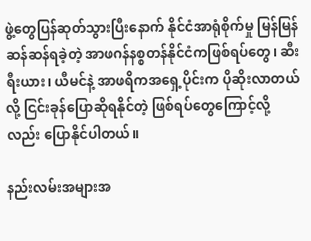ဖွဲ့တွေပြန်ဆုတ်သွားပြီးနောက် နိုင်ငံအာရုံစိုက်မှု မြန်မြန်ဆန်ဆန်ရခဲ့တဲ့ အာဖဂန်နစ္စတန်နိုင်ငံကဖြစ်ရပ်တွေ၊ ဆီးရီးယား၊ ယီမင်နဲ့ အာဖရိကအရှေ့ပိုင်းက ပိုဆိုးလာတယ်လို့ ငြင်းခုန်ပြောဆိုရနိုင်တဲ့ ဖြစ်ရပ်တွေကြောင့်လို့လည်း ပြောနိုင်ပါတယ်။

နည်းလမ်းအများအ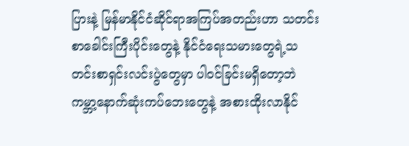ပြားနဲ့ မြန်မာနိုင်ငံဆိုင်ရာအကြပ်အတည်းဟာ သတင်းစာခေါင်းကြီးပိုင်းတွေနဲ့ နိုင်ငံရေးသမားတွေရဲ့သတင်းစာရှင်းလင်းပွဲတွေမှာ ပါဝင်ခြင်းမရှိတော့ဘဲ ကမ္ဘာ့နောက်ဆုံးကပ်ဘေးတွေနဲ့ အစားထိုးလာနိုင်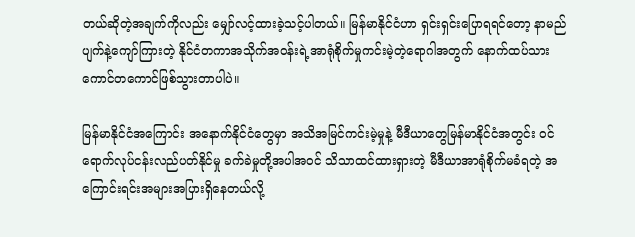တယ်ဆိုတဲ့အချက်ကိုလည်း မျှော်လင့်ထားခဲ့သင့်ပါတယ်။ မြန်မာနိုင်ငံဟာ ရှင်းရှင်းပြောရရင်တော့ နာမည်ပျက်နဲ့ကျော်ကြားတဲ့ နိုင်ငံတကာအသိုက်အဝန်းရဲ့အာရုံစိုက်မှုကင်းမဲ့တဲ့ရောဂါအတွက် နောက်ထပ်သားကောင်တကောင်ဖြစ်သွားတာပါပဲ။

မြန်မာနိုင်ငံအကြောင်း အနောက်နိုင်ငံတွေမှာ အသိအမြင်ကင်းမဲ့မှုနဲ့ မီဒီယာတွေမြန်မာနိုင်ငံအတွင်း ဝင်ရောက်လုပ်ငန်းလည်ပတ်နိုင်မှု ခက်ခဲမှုတို့အပါအဝင် သိသာထင်ထားရှားတဲ့ မီဒီယာအာရုံစိုက်မခံရတဲ့ အကြောင်းရင်းအများအပြားရှိနေတယ်လို့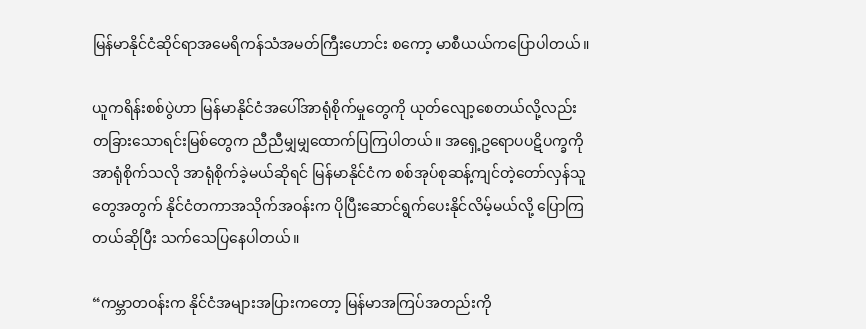မြန်မာနိုင်ငံဆိုင်ရာအမေရိကန်သံအမတ်ကြီးဟောင်း စကော့ မာစီယယ်ကပြောပါတယ်။

ယူကရိန်းစစ်ပွဲဟာ မြန်မာနိုင်ငံအပေါ်အာရုံစိုက်မှုတွေကို ယုတ်လျော့စေတယ်လို့လည်း တခြားသောရင်းမြစ်တွေက ညီညီမျှမျှထောက်ပြကြပါတယ်။ အရှေ့ဥရောပပဋိပက္ခကိုအာရုံစိုက်သလို အာရုံစိုက်ခဲ့မယ်ဆိုရင် မြန်မာနိုင်ငံက စစ်အုပ်စုဆန့်ကျင်တဲ့တော်လှန်သူတွေအတွက် နိုင်ငံတကာအသိုက်အဝန်းက ပိုပြီးဆောင်ရွက်ပေးနိုင်လိမ့်မယ်လို့ ပြောကြတယ်ဆိုပြီး သက်သေပြနေပါတယ်။

“ကမ္ဘာတဝန်းက နိုင်ငံအများအပြားကတော့ မြန်မာအကြပ်အတည်းကို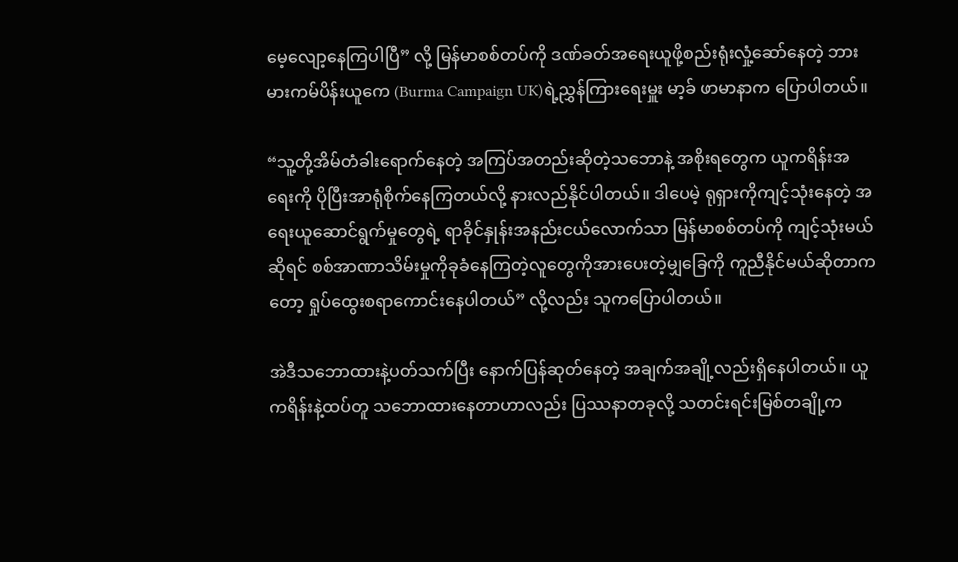မေ့လျော့နေကြပါပြီ” လို့ မြန်မာစစ်တပ်ကို ဒဏ်ခတ်အရေးယူဖို့စည်းရုံးလှုံ့ဆော်နေတဲ့ ဘားမားကမ်ပိန်းယူကေ (Burma Campaign UK)ရဲ့ညွှန်ကြားရေးမှူး မာ့ခ် ဖာမာနာက ပြောပါတယ်။

“သူ့တို့အိမ်တံခါးရောက်နေတဲ့ အကြပ်အတည်းဆိုတဲ့သဘောနဲ့ အစိုးရတွေက ယူကရိန်းအရေးကို ပိုပြီးအာရုံစိုက်နေကြတယ်လို့ နားလည်နိုင်ပါတယ်။ ဒါပေမဲ့ ရုရှားကိုကျင့်သုံးနေတဲ့ အရေးယူဆောင်ရွက်မှုတွေရဲ့ ရာခိုင်နှုန်းအနည်းငယ်လောက်သာ မြန်မာစစ်တပ်ကို ကျင့်သုံးမယ်ဆိုရင် စစ်အာဏာသိမ်းမှုကိုခုခံနေကြတဲ့လူတွေကိုအားပေးတဲ့မျှခြေကို ကူညီနိုင်မယ်ဆိုတာကတော့ ရှုပ်ထွေးစရာကောင်းနေပါတယ်” လို့လည်း သူကပြောပါတယ်။

အဲဒီသဘောထားနဲ့ပတ်သက်ပြီး နောက်ပြန်ဆုတ်နေတဲ့ အချက်အချို့လည်းရှိနေပါတယ်။ ယူကရိန်းနဲ့ထပ်တူ သဘောထားနေတာဟာလည်း ပြဿနာတခုလို့ သတင်းရင်းမြစ်တချို့က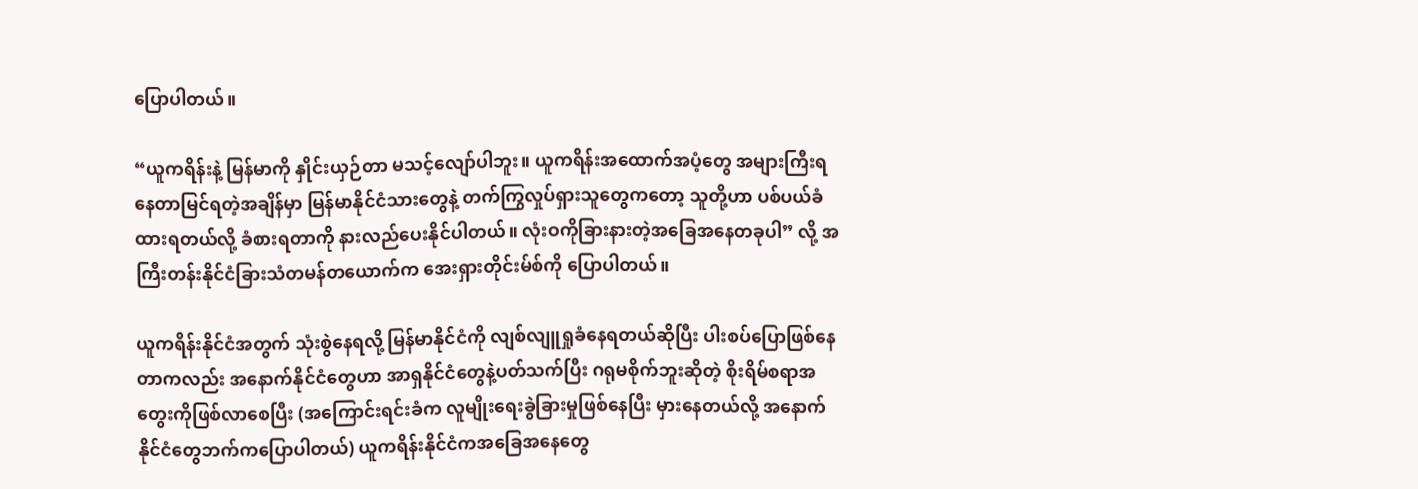ပြောပါတယ်။

“ယူကရိန်းနဲ့ မြန်မာကို နှိုင်းယှဉ်တာ မသင့်လျော်ပါဘူး။ ယူကရိန်းအထောက်အပံ့တွေ အများကြီးရနေတာမြင်ရတဲ့အချိန်မှာ မြန်မာနိုင်ငံသားတွေနဲ့ တက်ကြွလှုပ်ရှားသူတွေကတော့ သူတို့ဟာ ပစ်ပယ်ခံထားရတယ်လို့ ခံစားရတာကို နားလည်ပေးနိုင်ပါတယ်။ လုံးဝကိုခြားနားတဲ့အခြေအနေတခုပါ” လို့ အကြီးတန်းနိုင်ငံခြားသံတမန်တယောက်က အေးရှားတိုင်းမ်စ်ကို ပြောပါတယ်။

ယူကရိန်းနိုင်ငံအတွက် သုံးစွဲနေရလို့ မြန်မာနိုင်ငံကို လျစ်လျူရှုခံနေရတယ်ဆိုပြီး ပါးစပ်ပြောဖြစ်နေတာကလည်း အနောက်နိုင်ငံတွေဟာ အာရှနိုင်ငံတွေနဲ့ပတ်သက်ပြီး ဂရုမစိုက်ဘူးဆိုတဲ့ စိုးရိမ်စရာအတွေးကိုဖြစ်လာစေပြီး (အကြောင်းရင်းခံက လူမျိုးရေးခွဲခြားမှုဖြစ်နေပြီး မှားနေတယ်လို့ အနောက်နိုင်ငံတွေဘက်ကပြောပါတယ်) ယူကရိန်းနိုင်ငံကအခြေအနေတွေ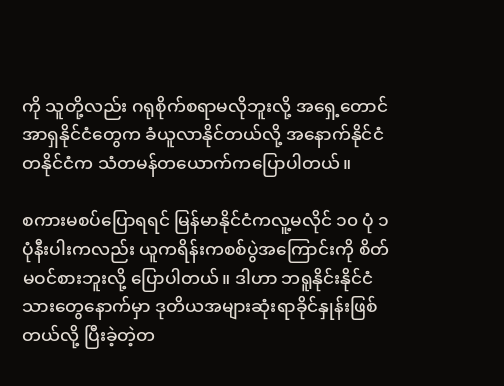ကို သူတို့လည်း ဂရုစိုက်စရာမလိုဘူးလို့ အရှေ့တောင်အာရှနိုင်ငံတွေက ခံယူလာနိုင်တယ်လို့ အနောက်နိုင်ငံတနိုင်ငံက သံတမန်တယောက်ကပြောပါတယ်။

စကားမစပ်ပြောရရင် မြန်မာနိုင်ငံကလူ့မလိုင် ၁၀ ပုံ ၁ ပုံနီးပါးကလည်း ယူကရိန်းကစစ်ပွဲအကြောင်းကို စိတ်မဝင်စားဘူးလို့ ပြောပါတယ်။ ဒါဟာ ဘရူနိုင်းနိုင်ငံသားတွေနောက်မှာ ဒုတိယအများဆုံးရာခိုင်နှုန်းဖြစ်တယ်လို့ ပြီးခဲ့တဲ့တ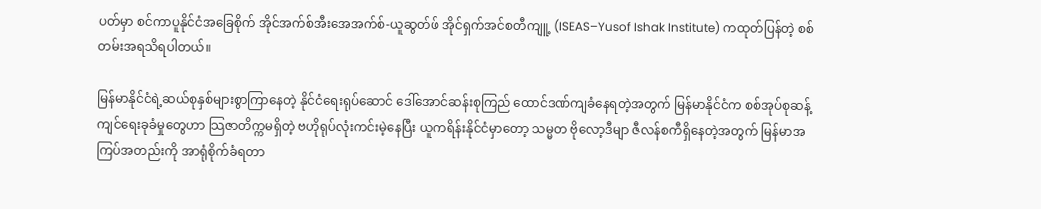ပတ်မှာ စင်ကာပူနိုင်ငံအခြေစိုက် အိုင်အက်စ်အီးအေအက်စ်-ယူဆွတ်ဖ် အိုင်ရှက်အင်စတီကျူ့ (ISEAS–Yusof Ishak Institute) ကထုတ်ပြန်တဲ့ စစ်တမ်းအရသိရပါတယ်။

မြန်မာနိုင်ငံရဲ့ဆယ်စုနှစ်များစွာကြာနေတဲ့ နိုင်ငံရေးရုပ်ဆောင် ဒေါ်အောင်ဆန်းစုကြည် ထောင်ဒဏ်ကျခံနေရတဲ့အတွက် မြန်မာနိုင်ငံက စစ်အုပ်စုဆန့်ကျင်ရေးခုခံမှုတွေဟာ သြဇာတိက္ကမရှိတဲ့ ဗဟိုရုပ်လုံးကင်းမဲ့နေပြီး ယူကရိန်းနိုင်ငံမှာတော့ သမ္မတ ဗိုလော့ဒီမျာ ဇီလန်စကီရှိနေတဲ့အတွက် မြန်မာအကြပ်အတည်းကို အာရုံစိုက်ခံရတာ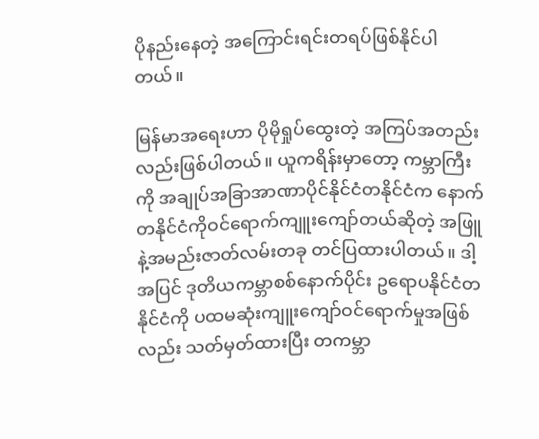ပိုနည်းနေတဲ့ အကြောင်းရင်းတရပ်ဖြစ်နိုင်ပါတယ်။

မြန်မာအရေးဟာ ပိုမိုရှုပ်ထွေးတဲ့ အကြပ်အတည်းလည်းဖြစ်ပါတယ်။ ယူကရိန်းမှာတော့ ကမ္ဘာကြီးကို အချုပ်အခြာအာဏာပိုင်နိုင်ငံတနိုင်ငံက နောက်တနိုင်ငံကိုဝင်ရောက်ကျူးကျော်တယ်ဆိုတဲ့ အဖြူနဲ့အမည်းဇာတ်လမ်းတခု တင်ပြထားပါတယ်။ ဒါ့အပြင် ဒုတိယကမ္ဘာစစ်နောက်ပိုင်း ဥရောပနိုင်ငံတနိုင်ငံကို ပထမဆုံးကျူးကျော်ဝင်ရောက်မှုအဖြစ်လည်း သတ်မှတ်ထားပြီး တကမ္ဘာ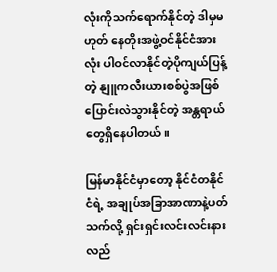လုံးကိုသက်ရောက်နိုင်တဲ့ ဒါမှမဟုတ် နေတိုးအဖွဲ့ဝင်နိုင်ငံအားလုံး ပါဝင်လာနိုင်တဲ့ပိုကျယ်ပြန့်တဲ့ နျူကလီးယားစစ်ပွဲအဖြစ် ပြောင်းလဲသွားနိုင်တဲ့ အန္တရာယ်တွေရှိနေပါတယ်။

မြန်မာနိုင်ငံမှာတော့ နိုင်ငံတနိုင်ငံရဲ့ အချုပ်အခြာအာဏာနဲ့ပတ်သက်လို့ ရှင်းရှင်းလင်းလင်းနားလည်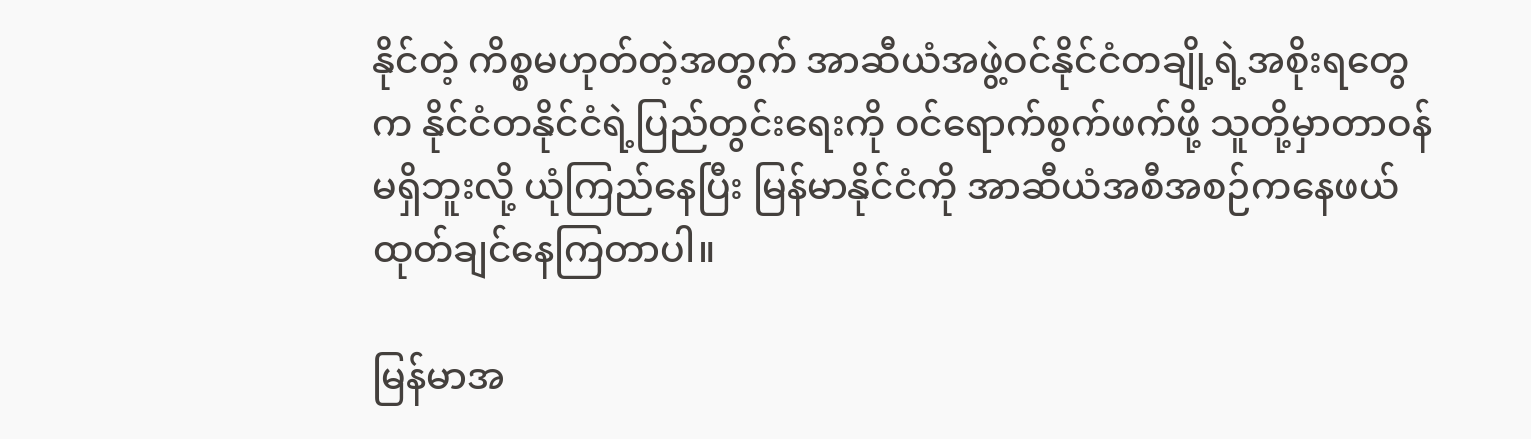နိုင်တဲ့ ကိစ္စမဟုတ်တဲ့အတွက် အာဆီယံအဖွဲ့ဝင်နိုင်ငံတချို့ရဲ့အစိုးရတွေက နိုင်ငံတနိုင်ငံရဲ့ပြည်တွင်းရေးကို ဝင်ရောက်စွက်ဖက်ဖို့ သူတို့မှာတာဝန်မရှိဘူးလို့ ယုံကြည်နေပြီး မြန်မာနိုင်ငံကို အာဆီယံအစီအစဉ်ကနေဖယ်ထုတ်ချင်နေကြတာပါ။

မြန်မာအ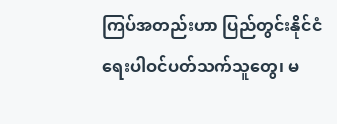ကြပ်အတည်းဟာ ပြည်တွင်းနိုင်ငံရေးပါဝင်ပတ်သက်သူတွေ၊ မ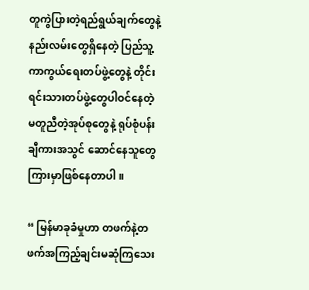တူကွဲပြားတဲ့ရည်ရွယ်ချက်တွေနဲ့ နည်းလမ်းတွေရှိနေတဲ့ ပြည်သူ့ကာကွယ်ရေးတပ်ဖွဲ့တွေနဲ့ တိုင်းရင်းသားတပ်ဖွဲ့တွေပါဝင်နေတဲ့ မတူညီတဲ့အုပ်စုတွေနဲ့ ရုပ်စုံပန်းချီကားအသွင် ဆောင်နေသူတွေကြားမှာဖြစ်နေတာပါ။

“ မြန်မာခုခံမှုဟာ တဖက်နဲ့တဖက်အကြည့်ချင်းမဆုံကြသေး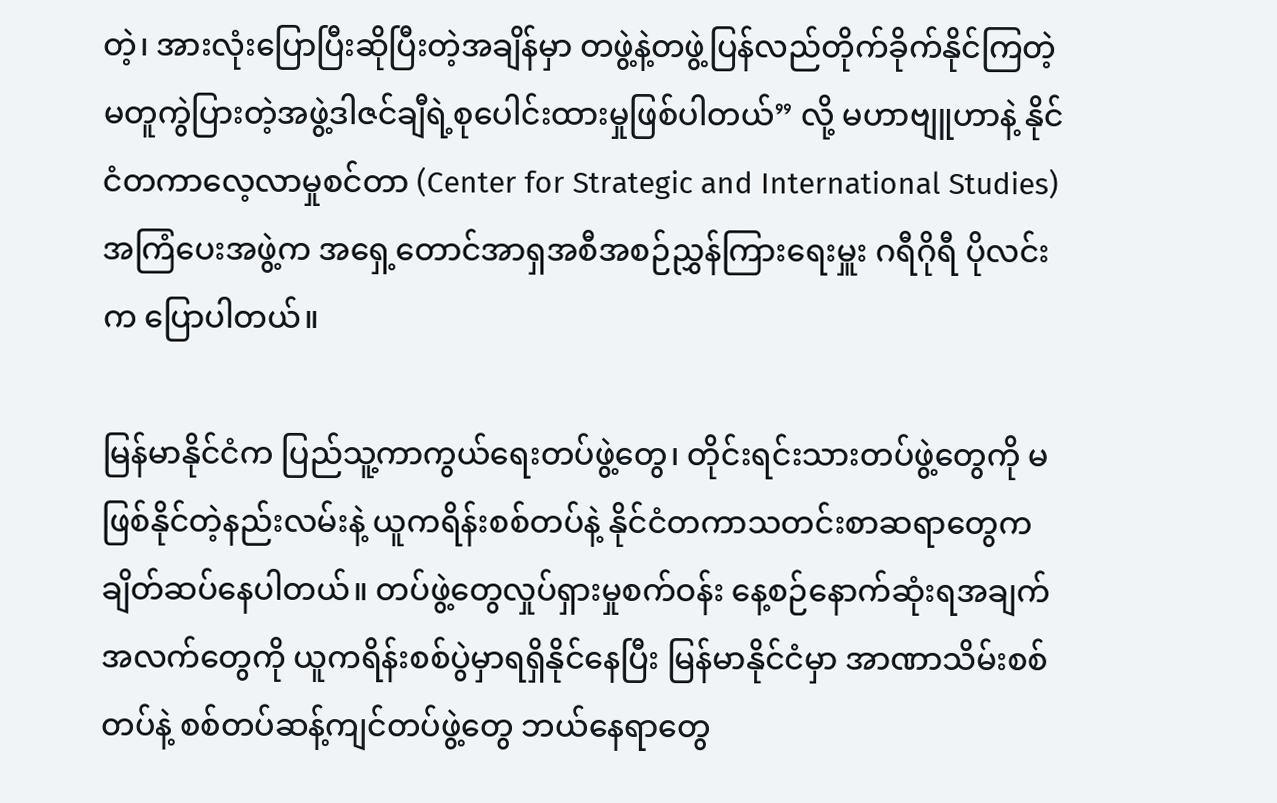တဲ့၊ အားလုံးပြောပြီးဆိုပြီးတဲ့အချိန်မှာ တဖွဲ့နဲ့တဖွဲ့ပြန်လည်တိုက်ခိုက်နိုင်ကြတဲ့ မတူကွဲပြားတဲ့အဖွဲ့ဒါဇင်ချီရဲ့စုပေါင်းထားမှုဖြစ်ပါတယ်” လို့ မဟာဗျူဟာနဲ့ နိုင်ငံတကာလေ့လာမှုစင်တာ (Center for Strategic and International Studies) အကြံပေးအဖွဲ့က အရှေ့တောင်အာရှအစီအစဉ်ညွှန်ကြားရေးမှူး ဂရီဂိုရီ ပိုလင်းက ပြောပါတယ်။

မြန်မာနိုင်ငံက ပြည်သူ့ကာကွယ်ရေးတပ်ဖွဲ့တွေ၊ တိုင်းရင်းသားတပ်ဖွဲ့တွေကို မဖြစ်နိုင်တဲ့နည်းလမ်းနဲ့ ယူကရိန်းစစ်တပ်နဲ့ နိုင်ငံတကာသတင်းစာဆရာတွေက ချိတ်ဆပ်နေပါတယ်။ တပ်ဖွဲ့တွေလှုပ်ရှားမှုစက်ဝန်း နေ့စဉ်နောက်ဆုံးရအချက်အလက်တွေကို ယူကရိန်းစစ်ပွဲမှာရရှိနိုင်နေပြီး မြန်မာနိုင်ငံမှာ အာဏာသိမ်းစစ်တပ်နဲ့ စစ်တပ်ဆန့်ကျင်တပ်ဖွဲ့တွေ ဘယ်နေရာတွေ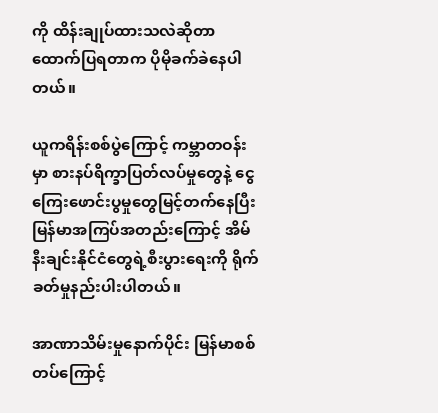ကို ထိန်းချုပ်ထားသလဲဆိုတာ ထောက်ပြရတာက ပိုမိုခက်ခဲနေပါတယ်။

ယူကရိန်းစစ်ပွဲကြောင့် ကမ္ဘာတဝန်းမှာ စားနပ်ရိက္ခာပြတ်လပ်မှုတွေနဲ့ ငွေကြေးဖောင်းပွမှုတွေမြင့်တက်နေပြီး မြန်မာအကြပ်အတည်းကြောင့် အိမ်နီးချင်းနိုင်ငံတွေရဲ့စီးပွားရေးကို ရိုက်ခတ်မှုနည်းပါးပါတယ်။

အာဏာသိမ်းမှုနောက်ပိုင်း မြန်မာစစ်တပ်ကြောင့်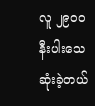လူ ၂၉၀၀ နီးပါးသေဆုံးခဲ့တယ်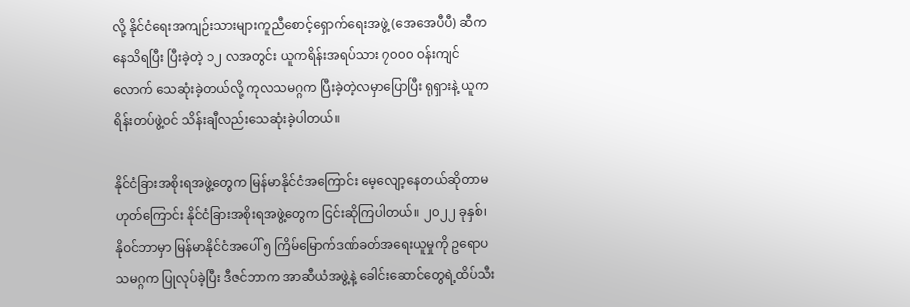လို့ နိုင်ငံရေးအကျဉ်းသားများကူညီစောင့်ရှောက်ရေးအဖွဲ့ (အေအေပီပီ) ဆီကနေသိရပြီး ပြီးခဲ့တဲ့ ၁၂ လအတွင်း ယူကရိန်းအရပ်သား ၇၀၀၀ ဝန်းကျင်လောက် သေဆုံးခဲ့တယ်လို့ ကုလသမဂ္ဂက ပြီးခဲ့တဲ့လမှာပြောပြီး ရုရှားနဲ့ ယူကရိန်းတပ်ဖွဲ့ဝင် သိန်းချီလည်းသေဆုံးခဲ့ပါတယ်။

နိုင်ငံခြားအစိုးရအဖွဲ့တွေက မြန်မာနိုင်ငံအကြောင်း မေ့လျော့နေတယ်ဆိုတာမဟုတ်ကြောင်း နိုင်ငံခြားအစိုးရအဖွဲ့တွေက ငြင်းဆိုကြပါတယ်။ ၂၀၂၂ ခုနှစ်၊ နိုဝင်ဘာမှာ မြန်မာနိုင်ငံအပေါ် ၅ ကြိမ်မြောက်ဒဏ်ခတ်အရေးယူမှုကို ဥရောပသမဂ္ဂက ပြုလုပ်ခဲ့ပြီး ဒီဇင်ဘာက အာဆီယံအဖွဲ့နဲ့ ခေါင်းဆောင်တွေရဲ့ထိပ်သီး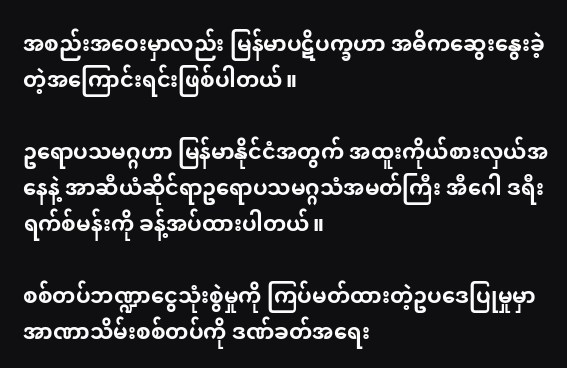အစည်းအဝေးမှာလည်း မြန်မာပဋိပက္ခဟာ အဓိကဆွေးနွေးခဲ့တဲ့အကြောင်းရင်းဖြစ်ပါတယ်။

ဥရောပသမဂ္ဂဟာ မြန်မာနိုင်ငံအတွက် အထူးကိုယ်စားလှယ်အနေနဲ့ အာဆီယံဆိုင်ရာဥရောပသမဂ္ဂသံအမတ်ကြီး အီဂေါ ဒရီးရက်စ်မန်းကို ခန့်အပ်ထားပါတယ်။

စစ်တပ်ဘဏ္ဍာငွေသုံးစွဲမှုကို ကြပ်မတ်ထားတဲ့ဥပဒေပြုမှုမှာ အာဏာသိမ်းစစ်တပ်ကို ဒဏ်ခတ်အရေး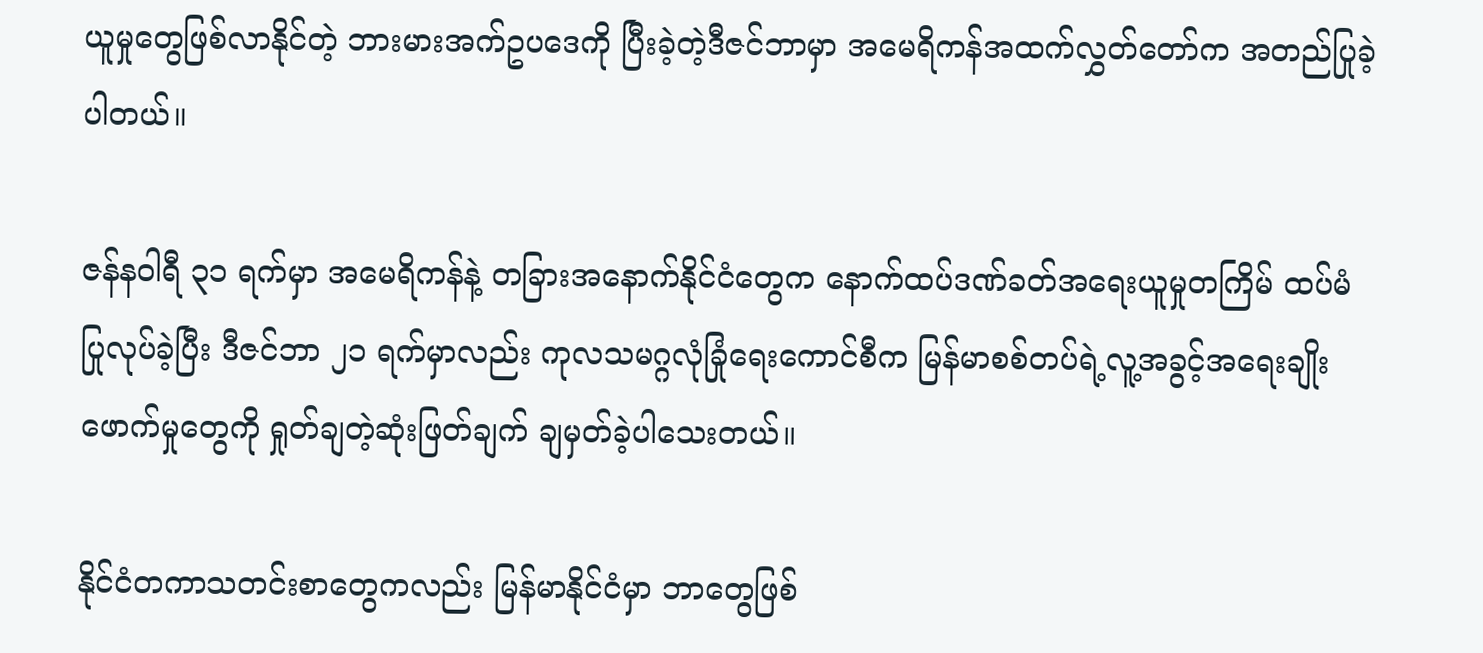ယူမှုတွေဖြစ်လာနိုင်တဲ့ ဘားမားအက်ဥပဒေကို ပြီးခဲ့တဲ့ဒီဇင်ဘာမှာ အမေရိကန်အထက်လွှတ်တော်က အတည်ပြုခဲ့ပါတယ်။

ဇန်နဝါရီ ၃၁ ရက်မှာ အမေရိကန်နဲ့ တခြားအနောက်နိုင်ငံတွေက နောက်ထပ်ဒဏ်ခတ်အရေးယူမှုတကြိမ် ထပ်မံပြုလုပ်ခဲ့ပြီး ဒီဇင်ဘာ ၂၁ ရက်မှာလည်း ကုလသမဂ္ဂလုံခြုံရေးကောင်စီက မြန်မာစစ်တပ်ရဲ့လူ့အခွင့်အရေးချိုးဖောက်မှုတွေကို ရှုတ်ချတဲ့ဆုံးဖြတ်ချက် ချမှတ်ခဲ့ပါသေးတယ်။

နိုင်ငံတကာသတင်းစာတွေကလည်း မြန်မာနိုင်ငံမှာ ဘာတွေဖြစ်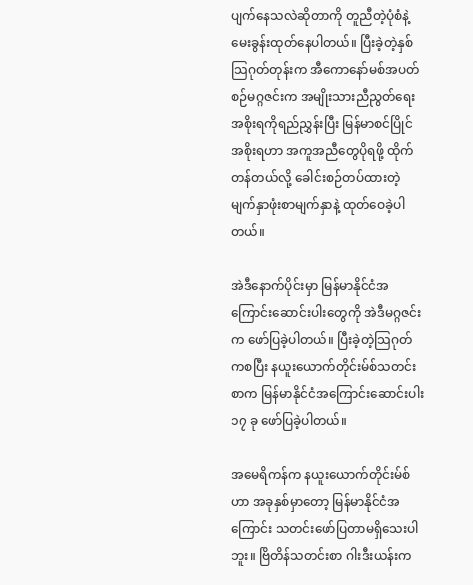ပျက်နေသလဲဆိုတာကို တူညီတဲ့ပုံစံနဲ့ မေးခွန်းထုတ်နေပါတယ်။ ပြီးခဲ့တဲ့နှစ်သြဂုတ်တုန်းက အီကောနော်မစ်အပတ်စဉ်မဂ္ဂဇင်းက အမျိုးသားညီညွတ်ရေးအစိုးရကိုရည်ညွှန်းပြီး မြန်မာစင်ပြိုင်အစိုးရဟာ အကူအညီတွေပိုရဖို့ ထိုက်တန်တယ်လို့ ခေါင်းစဉ်တပ်ထားတဲ့မျက်နှာဖုံးစာမျက်နှာနဲ့ ထုတ်ဝေခဲ့ပါတယ်။

အဲဒီနောက်ပိုင်းမှာ မြန်မာနိုင်ငံအကြောင်းဆောင်းပါးတွေကို အဲဒီမဂ္ဂဇင်းက ဖော်ပြခဲ့ပါတယ်။ ပြီးခဲ့တဲ့သြဂုတ်ကစပြီး နယူးယောက်တိုင်းမ်စ်သတင်းစာက မြန်မာနိုင်ငံအကြောင်းဆောင်းပါး ၁၇ ခု ဖော်ပြခဲ့ပါတယ်။

အမေရိကန်က နယူးယောက်တိုင်းမ်စ်ဟာ အခုနှစ်မှာတော့ မြန်မာနိုင်ငံအကြောင်း သတင်းဖော်ပြတာမရှိသေးပါဘူး။ ဗြိတိန်သတင်းစာ ဂါးဒီးယန်းက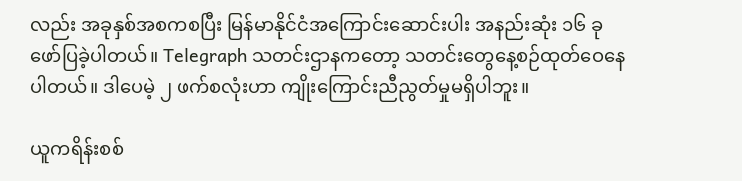လည်း အခုနှစ်အစကစပြီး မြန်မာနိုင်ငံအကြောင်းဆောင်းပါး အနည်းဆုံး ၁၆ ခုဖော်ပြခဲ့ပါတယ်။ Telegraph သတင်းဌာနကတော့ သတင်းတွေနေ့စဉ်ထုတ်ဝေနေပါတယ်။ ဒါပေမဲ့ ၂ ဖက်စလုံးဟာ ကျိုးကြောင်းညီညွတ်မှုမရှိပါဘူး။

ယူကရိန်းစစ်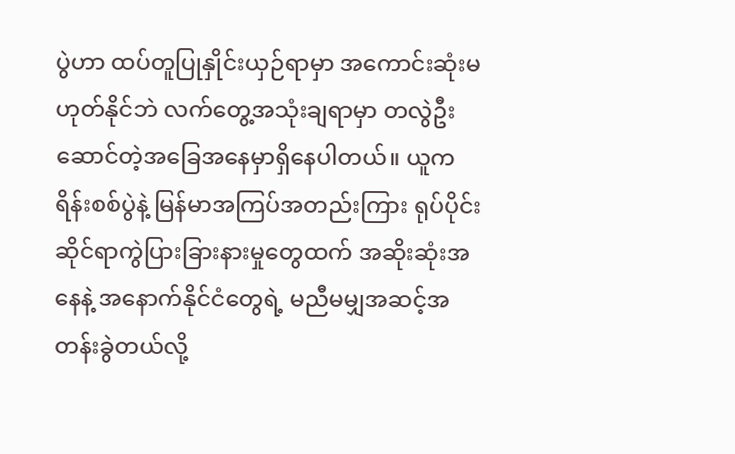ပွဲဟာ ထပ်တူပြုနှိုင်းယှဉ်ရာမှာ အကောင်းဆုံးမဟုတ်နိုင်ဘဲ လက်တွေ့အသုံးချရာမှာ တလွဲဦးဆောင်တဲ့အခြေအနေမှာရှိနေပါတယ်။ ယူကရိန်းစစ်ပွဲနဲ့ မြန်မာအကြပ်အတည်းကြား ရုပ်ပိုင်းဆိုင်ရာကွဲပြားခြားနားမှုတွေထက် အဆိုးဆုံးအနေနဲ့ အနောက်နိုင်ငံတွေရဲ့ မညီမမျှအဆင့်အတန်းခွဲတယ်လို့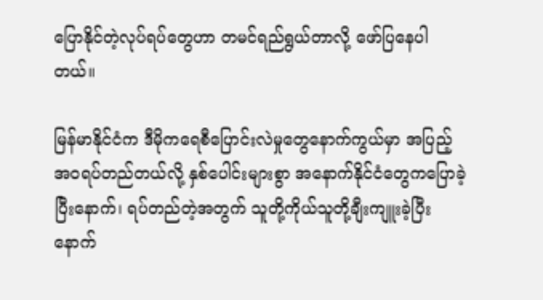ပြောနိုင်တဲ့လုပ်ရပ်တွေဟာ တမင်ရည်ရွယ်တာလို့ ဖော်ပြနေပါတယ်။

မြန်မာနိုင်ငံက ဒီမိုကရေစီပြောင်းလဲမှုတွေနောက်ကွယ်မှာ အပြည့်အဝရပ်တည်တယ်လို့ နှစ်ပေါင်းများစွာ အနောက်နိုင်ငံတွေကပြောခဲ့ပြီးနောက်၊ ရပ်တည်တဲ့အတွက် သူတို့ကိုယ်သူတို့ချီးကျူးခဲ့ပြီးနောက်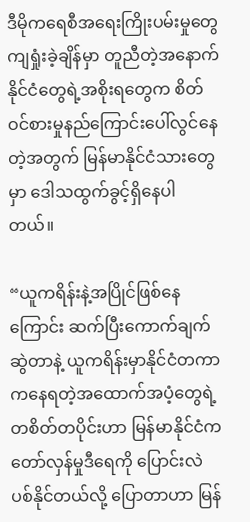ဒီမိုကရေစီအရေးကြိုးပမ်းမှုတွေကျရှုံးခဲ့ချိန်မှာ တူညီတဲ့အနောက်နိုင်ငံတွေရဲ့အစိုးရတွေက စိတ်ဝင်စားမှုနည်ကြောင်းပေါ်လွင်နေတဲ့အတွက် မြန်မာနိုင်ငံသားတွေမှာ ဒေါသထွက်ခွင့်ရှိနေပါတယ်။

“ယူကရိန်းနဲ့အပြိုင်ဖြစ်နေကြောင်း ဆက်ပြီးကောက်ချက်ဆွဲတာနဲ့ ယူကရိန်းမှာနိုင်ငံတကာကနေရတဲ့အထောက်အပံ့တွေရဲ့တစိတ်တပိုင်းဟာ မြန်မာနိုင်ငံက တော်လှန်မှုဒီရေကို ပြောင်းလဲပစ်နိုင်တယ်လို့ ပြောတာဟာ မြန်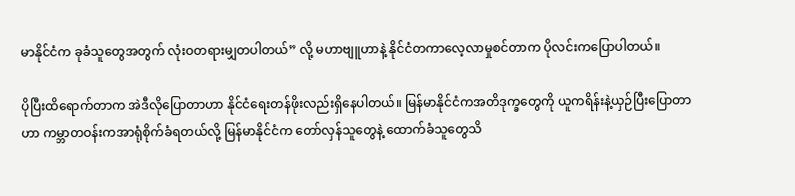မာနိုင်ငံက ခုခံသူတွေအတွက် လုံးဝတရားမျှတပါတယ်” လို့ မဟာဗျူဟာနဲ့ နိုင်ငံတကာလေ့လာမှုစင်တာက ပိုလင်းကပြောပါတယ်။

ပိုပြီးထိရောက်တာက အဲဒီလိုပြောတာဟာ နိုင်ငံရေးတန်ဖိုးလည်းရှိနေပါတယ်။ မြန်မာနိုင်ငံကအတိဒုက္ခတွေကို ယူကရိန်းနဲ့ယှဉ်ပြီးပြောတာဟာ ကမ္ဘာတဝန်းကအာရုံစိုက်ခံရတယ်လို့ မြန်မာနိုင်ငံက တော်လှန်သူတွေနဲ့ ထောက်ခံသူတွေသိ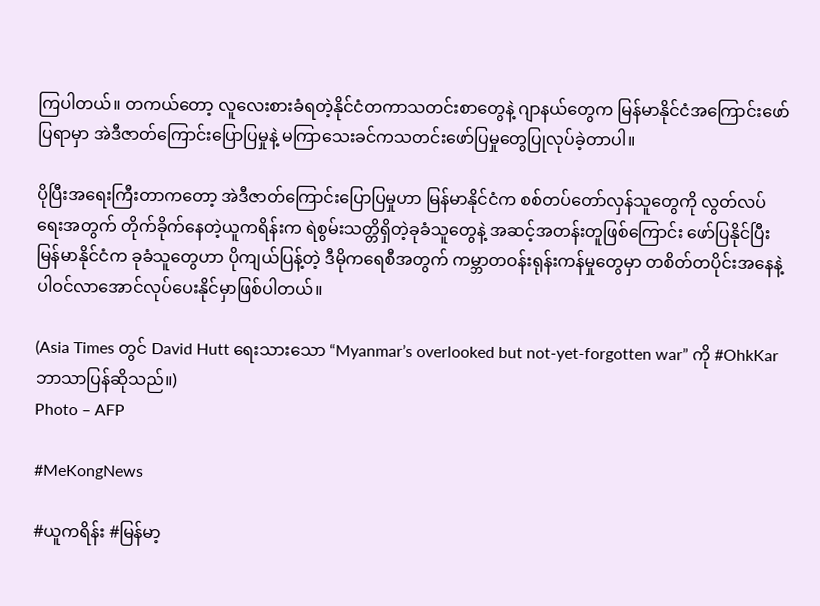ကြပါတယ်။ တကယ်တော့ လူလေးစားခံရတဲ့နိုင်ငံတကာသတင်းစာတွေနဲ့ ဂျာနယ်တွေက မြန်မာနိုင်ငံအကြောင်းဖော်ပြရာမှာ အဲဒီဇာတ်ကြောင်းပြောပြမှုနဲ့ မကြာသေးခင်ကသတင်းဖော်ပြမှုတွေပြုလုပ်ခဲ့တာပါ။

ပိုပြီးအရေးကြီးတာကတော့ အဲဒီဇာတ်ကြောင်းပြောပြမှုဟာ မြန်မာနိုင်ငံက စစ်တပ်တော်လှန်သူတွေကို လွတ်လပ်ရေးအတွက် တိုက်ခိုက်နေတဲ့ယူကရိန်းက ရဲစွမ်းသတ္တိရှိတဲ့ခုခံသူတွေနဲ့ အဆင့်အတန်းတူဖြစ်ကြောင်း ဖော်ပြနိုင်ပြီး မြန်မာနိုင်ငံက ခုခံသူတွေဟာ ပိုကျယ်ပြန့်တဲ့ ဒီမိုကရေစီအတွက် ကမ္ဘာတဝန်းရုန်းကန်မှုတွေမှာ တစိတ်တပိုင်းအနေနဲ့ ပါဝင်လာအောင်လုပ်ပေးနိုင်မှာဖြစ်ပါတယ်။

(Asia Times တွင် David Hutt ရေးသားသော “Myanmar’s overlooked but not-yet-forgotten war” ကို #OhkKar ဘာသာပြန်ဆိုသည်။)
Photo – AFP

#MeKongNews

#ယူကရိန်း #မြန်မာ့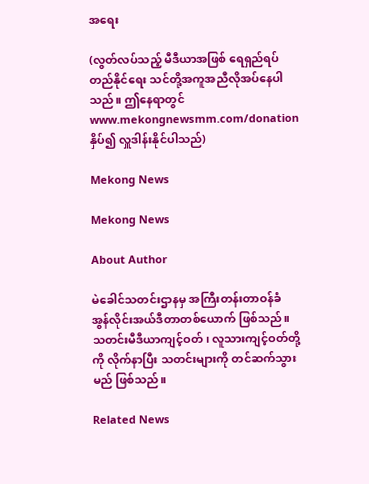အရေး

(လွတ်လပ်သည့် မီဒီယာအဖြစ် ရေရှည်ရပ်တည်နိုင်ရေး သင်တို့အကူအညီလိုအပ်နေပါသည်။ ဤနေရာတွင် www.mekongnewsmm.com/donation နှိပ်၍ လှူဒါန်းနိုင်ပါသည်)

Mekong News

Mekong News

About Author

မဲခေါင်သတင်းဌာနမှ အကြီးတန်းတာဝန်ခံ အွန်လိုင်းအယ်ဒီတာတစ်ယောက် ဖြစ်သည်။ သတင်းမီဒီယာကျင့်ဝတ်၊ လူသားကျင့်ဝတ်တို့ကို လိုက်နာပြီး သတင်းများကို တင်ဆက်သွားမည် ဖြစ်သည်။

Related News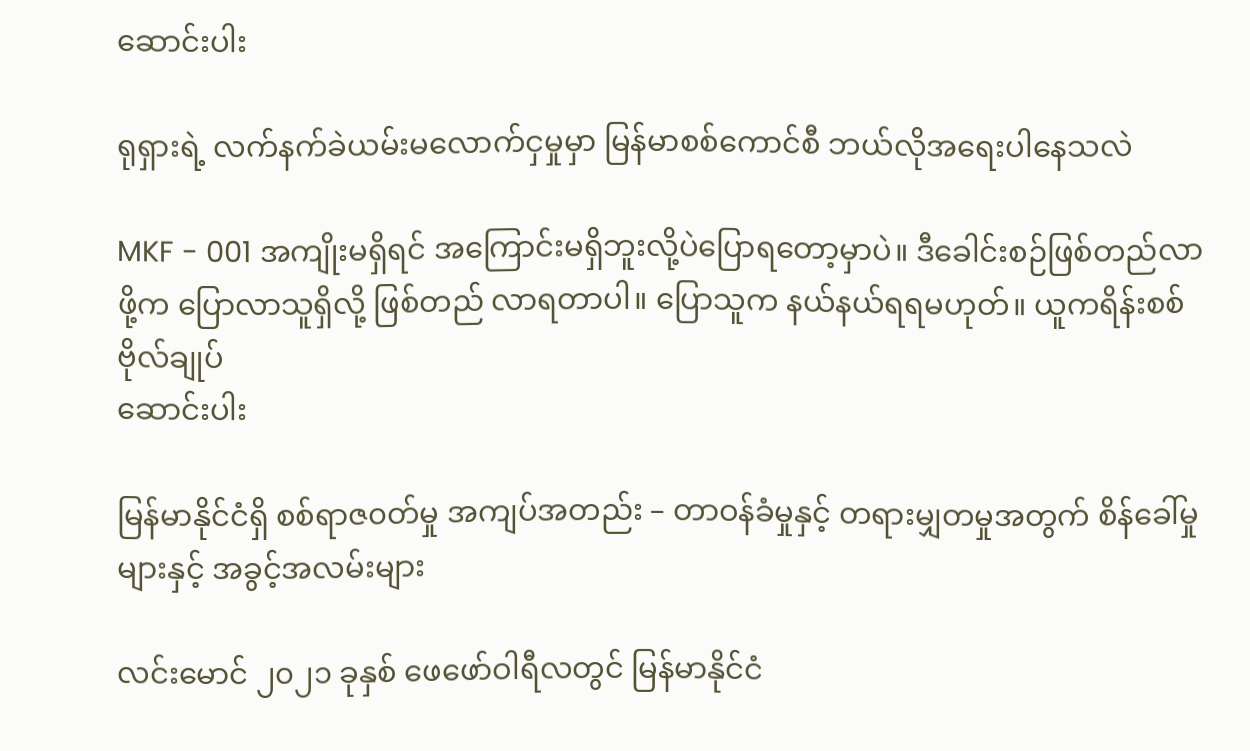ဆောင်းပါး

ရုရှားရဲ့ လက်နက်ခဲယမ်းမလောက်ငှမှုမှာ မြန်မာစစ်ကောင်စီ ဘယ်လိုအရေးပါနေသလဲ

MKF - 001 အကျိုးမရှိရင် အကြောင်းမရှိဘူးလို့ပဲပြောရတော့မှာပဲ။ ဒီခေါင်းစဉ်ဖြစ်တည်လာဖို့က ပြောလာသူရှိလို့ ဖြစ်တည် လာရတာပါ။ ပြောသူက နယ်နယ်ရရမဟုတ်။ ယူကရိန်းစစ်ဗိုလ်ချုပ်
ဆောင်းပါး

မြန်မာနိုင်ငံရှိ စစ်ရာဇ၀တ်မှု အကျပ်အတည်း – တာဝန်ခံမှုနှင့် တရားမျှတမှုအတွက် စိန်ခေါ်မှုများနှင့် အခွင့်အလမ်းများ

လင်းမောင် ၂၀၂၁ ခုနှစ် ဖေဖော်ဝါရီလတွင် မြန်မာနိုင်ငံ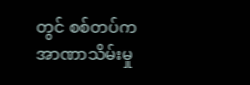တွင် စစ်တပ်က အာဏာသိမ်းမှု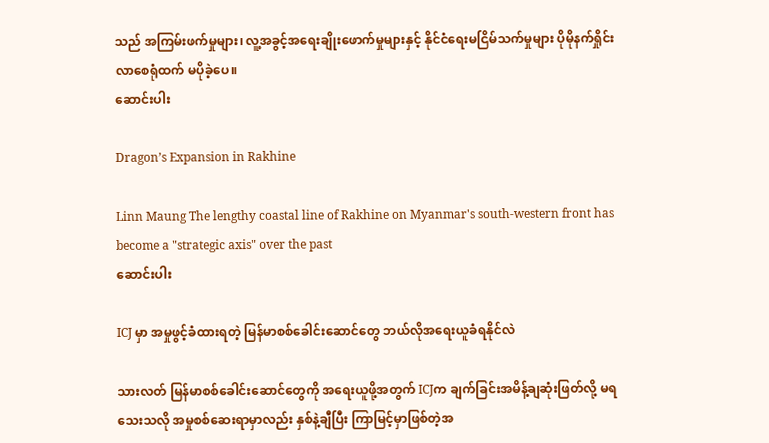သည် အကြမ်းဖက်မှုများ၊ လူ့အခွင့်အရေးချိုးဖောက်မှုများနှင့် နိုင်ငံရေးမငြိမ်သက်မှုများ ပိုမိုနက်ရှိုင်းလာစေရုံထက် မပိုခဲ့ပေ။
ဆောင်းပါး

Dragon’s Expansion in Rakhine

Linn Maung The lengthy coastal line of Rakhine on Myanmar's south-western front has become a "strategic axis" over the past
ဆောင်းပါး

ICJ မှာ အမှုဖွင့်ခံထားရတဲ့ မြန်မာစစ်ခေါင်းဆောင်တွေ ဘယ်လိုအရေးယူခံရနိုင်လဲ

သားလတ် မြန်မာစစ်ခေါင်းဆောင်တွေကို အရေးယူဖို့အတွက် ICJက ချက်ခြင်းအမိန့်ချဆုံးဖြတ်လို့ မရသေးသလို အမှုစစ်ဆေးရာမှာလည်း နှစ်နဲ့ချီပြီး ကြာမြင့်မှာဖြစ်တဲ့အ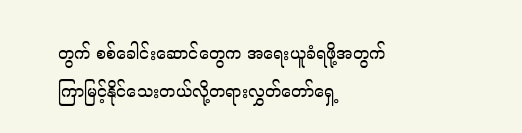တွက် စစ်ခေါင်းဆောင်တွေက အရေးယူခံရဖို့အတွက် ကြာမြင့်နိုင်သေးတယ်လို့တရားလွှတ်တော်ရှေ့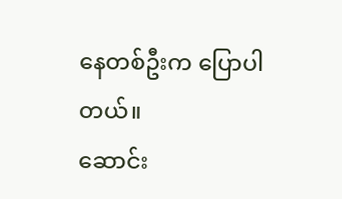နေတစ်ဦးက ပြောပါတယ်။
ဆောင်း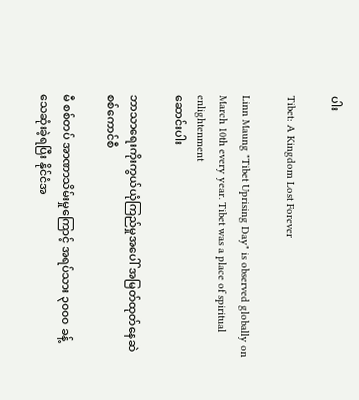ပါး

Tibet: A Kingdom Lost Forever

Linn Maung "Tibet Uprising Day" is observed globally on March 10th every year. Tibet was a place of spiritual enlightenment
ဆောင်းပါး

ဘာသာရေးကိုးကွယ်ယုံကြည်မှုအပေါ် အမြတ်ထုတ်နေဆဲ စစ်ကောင်စီ

မီ စစ်တပ် အာဏာသိမ်းမှုကြောင့် အရပ်သား ၃၀၀၀ ခန့် သေဆုံးခဲ့ရပြီး နိုင်ငံအ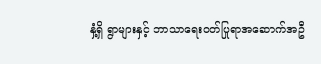နှံ့ရှိ ရွာများနှင့် ဘာသာရေးဝတ်ပြုရာအဆောက်အဦ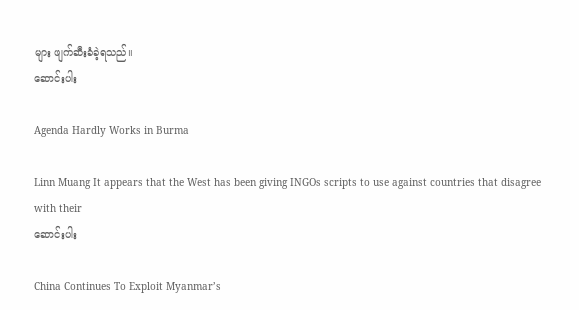များ ဖျက်ဆီးခံခဲ့ရသည်။
ဆောင်းပါး

Agenda Hardly Works in Burma

Linn Muang It appears that the West has been giving INGOs scripts to use against countries that disagree with their
ဆောင်းပါး

China Continues To Exploit Myanmar’s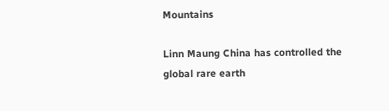Mountains

Linn Maung China has controlled the global rare earth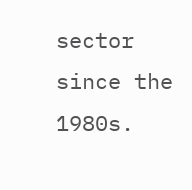sector since the 1980s.